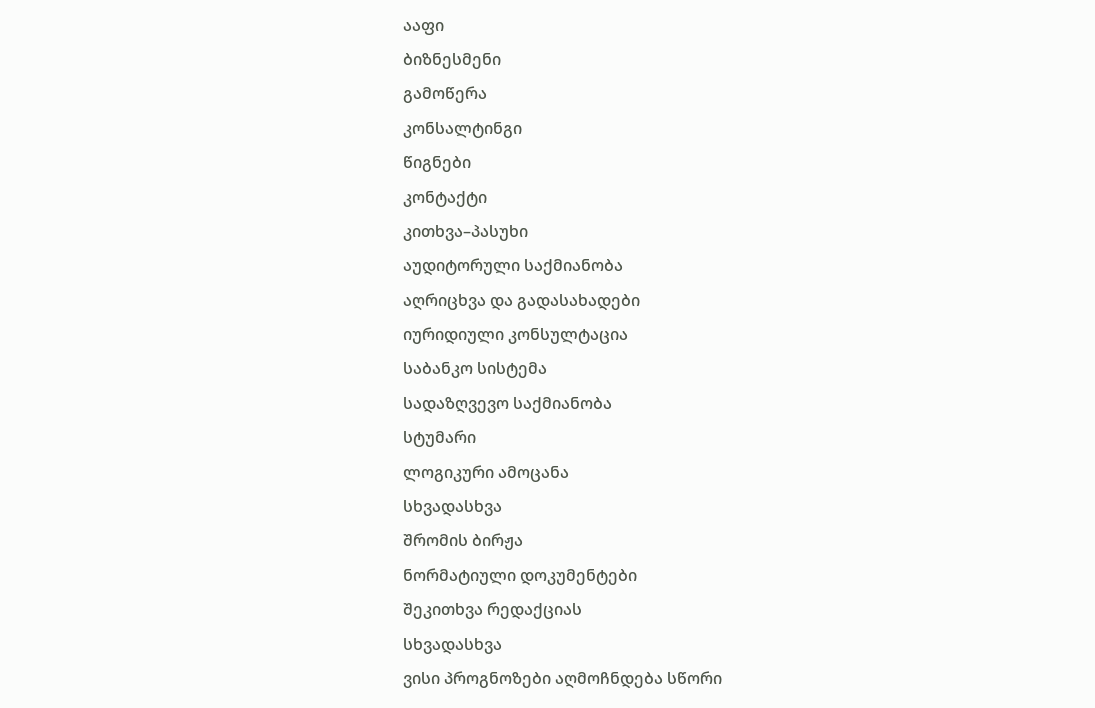ააფი
ბიზნესმენი
გამოწერა
კონსალტინგი
წიგნები
კონტაქტი
კითხვა–პასუხი
აუდიტორული საქმიანობა
აღრიცხვა და გადასახადები
იურიდიული კონსულტაცია
საბანკო სისტემა
სადაზღვევო საქმიანობა
სტუმარი
ლოგიკური ამოცანა
სხვადასხვა
შრომის ბირჟა
ნორმატიული დოკუმენტები
შეკითხვა რედაქციას
სხვადასხვა
ვისი პროგნოზები აღმოჩნდება სწორი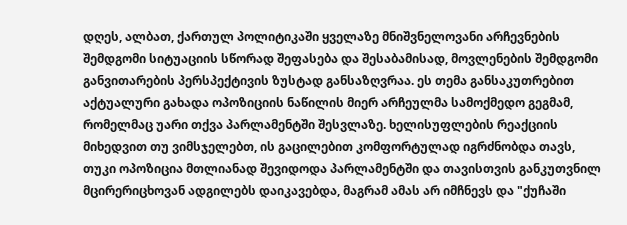დღეს, ალბათ, ქართულ პოლიტიკაში ყველაზე მნიშვნელოვანი არჩევნების შემდგომი სიტუაციის სწორად შეფასება და შესაბამისად, მოვლენების შემდგომი განვითარების პერსპექტივის ზუსტად განსაზღვრაა. ეს თემა განსაკუთრებით აქტუალური გახადა ოპოზიციის ნაწილის მიერ არჩეულმა სამოქმედო გეგმამ, რომელმაც უარი თქვა პარლამენტში შესვლაზე. ხელისუფლების რეაქციის მიხედვით თუ ვიმსჯელებთ, ის გაცილებით კომფორტულად იგრძნობდა თავს, თუკი ოპოზიცია მთლიანად შევიდოდა პარლამენტში და თავისთვის განკუთვნილ მცირერიცხოვან ადგილებს დაიკავებდა, მაგრამ ამას არ იმჩნევს და "ქუჩაში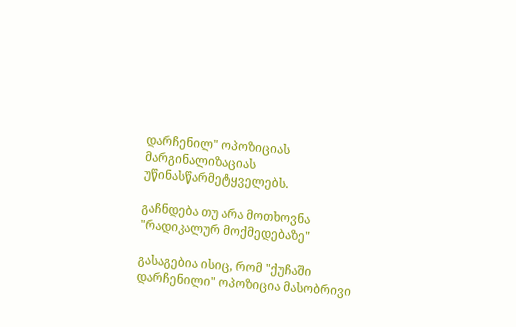დარჩენილ" ოპოზიციას მარგინალიზაციას უწინასწარმეტყველებს.

გაჩნდება თუ არა მოთხოვნა "რადიკალურ მოქმედებაზე"

გასაგებია ისიც, რომ "ქუჩაში დარჩენილი" ოპოზიცია მასობრივი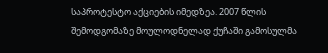საპროტესტო აქციების იმედზეა. 2007 წლის შემოდგომაზე მოულოდნელად ქუჩაში გამოსულმა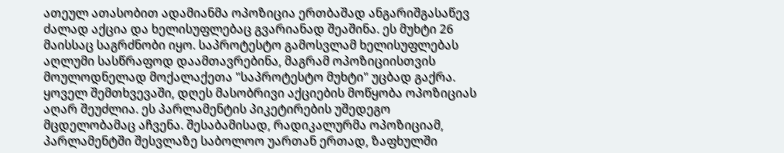ათეულ ათასობით ადამიანმა ოპოზიცია ერთბაშად ანგარიშგასაწევ ძალად აქცია და ხელისუფლებაც გვარიანად შეაშინა. ეს მუხტი 26 მაისსაც საგრძნობი იყო. საპროტესტო გამოსვლამ ხელისუფლებას აღლუმი სასწრაფოდ დაამთავრებინა, მაგრამ ოპოზიციისთვის მოულოდნელად მოქალაქეთა "საპროტესტო მუხტი" უცბად გაქრა. ყოველ შემთხვევაში, დღეს მასობრივი აქციების მოწყობა ოპოზიციას აღარ შეუძლია. ეს პარლამენტის პიკეტირების უშედეგო მცდელობამაც აჩვენა. შესაბამისად, რადიკალურმა ოპოზიციამ, პარლამენტში შესვლაზე საბოლოო უართან ერთად, ზაფხულში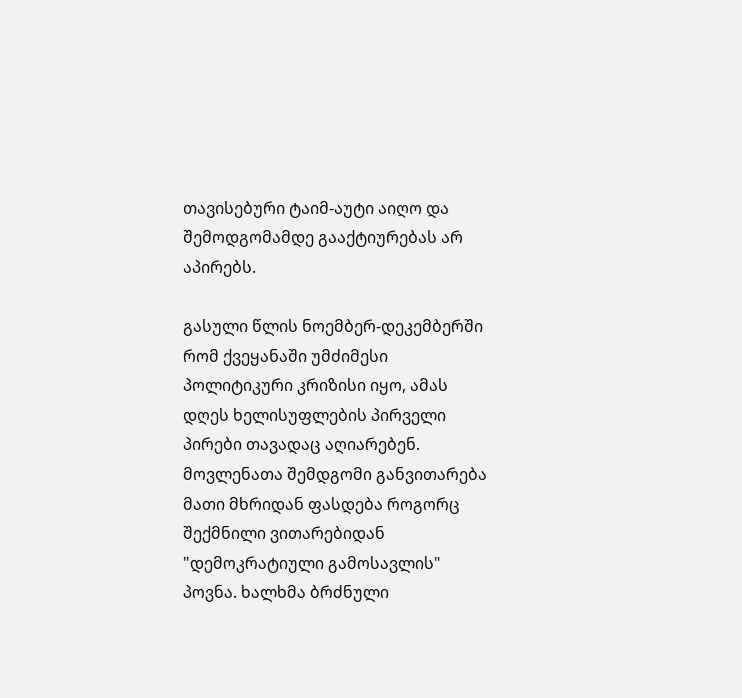თავისებური ტაიმ-აუტი აიღო და შემოდგომამდე გააქტიურებას არ აპირებს.

გასული წლის ნოემბერ-დეკემბერში რომ ქვეყანაში უმძიმესი პოლიტიკური კრიზისი იყო, ამას დღეს ხელისუფლების პირველი პირები თავადაც აღიარებენ. მოვლენათა შემდგომი განვითარება მათი მხრიდან ფასდება როგორც შექმნილი ვითარებიდან "დემოკრატიული გამოსავლის" პოვნა. ხალხმა ბრძნული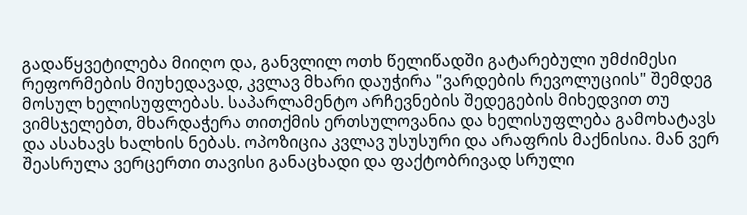გადაწყვეტილება მიიღო და, განვლილ ოთხ წელიწადში გატარებული უმძიმესი რეფორმების მიუხედავად, კვლავ მხარი დაუჭირა "ვარდების რევოლუციის" შემდეგ მოსულ ხელისუფლებას. საპარლამენტო არჩევნების შედეგების მიხედვით თუ ვიმსჯელებთ, მხარდაჭერა თითქმის ერთსულოვანია და ხელისუფლება გამოხატავს და ასახავს ხალხის ნებას. ოპოზიცია კვლავ უსუსური და არაფრის მაქნისია. მან ვერ შეასრულა ვერცერთი თავისი განაცხადი და ფაქტობრივად სრული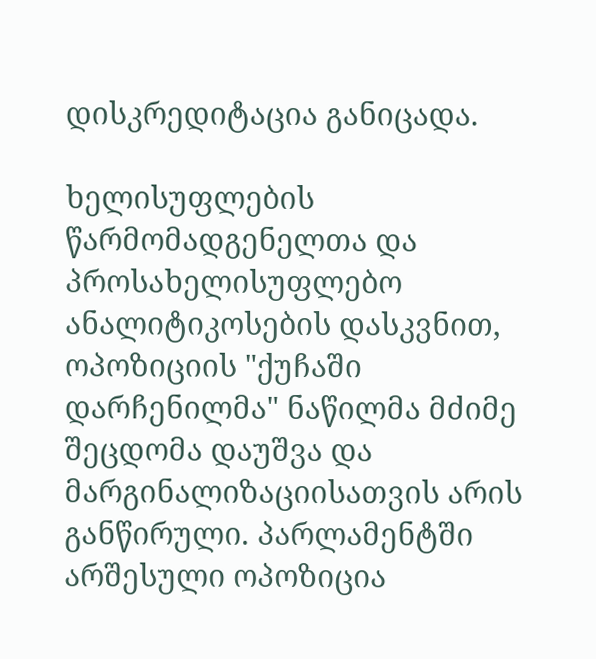დისკრედიტაცია განიცადა.

ხელისუფლების წარმომადგენელთა და პროსახელისუფლებო ანალიტიკოსების დასკვნით, ოპოზიციის "ქუჩაში დარჩენილმა" ნაწილმა მძიმე შეცდომა დაუშვა და მარგინალიზაციისათვის არის განწირული. პარლამენტში არშესული ოპოზიცია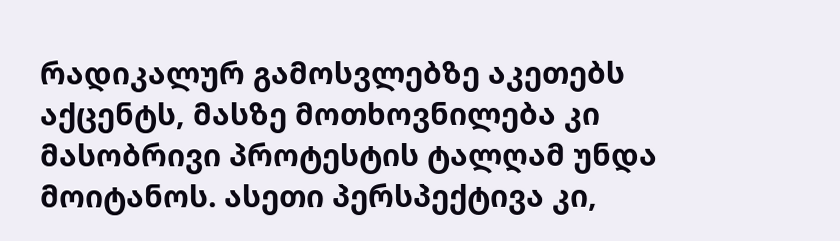რადიკალურ გამოსვლებზე აკეთებს აქცენტს, მასზე მოთხოვნილება კი მასობრივი პროტესტის ტალღამ უნდა მოიტანოს. ასეთი პერსპექტივა კი,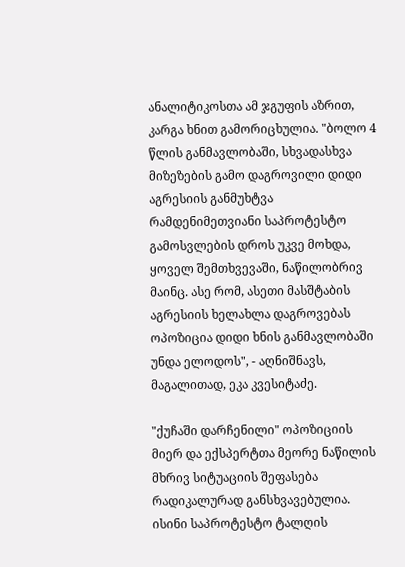ანალიტიკოსთა ამ ჯგუფის აზრით, კარგა ხნით გამორიცხულია. "ბოლო 4 წლის განმავლობაში, სხვადასხვა მიზეზების გამო დაგროვილი დიდი აგრესიის განმუხტვა რამდენიმეთვიანი საპროტესტო გამოსვლების დროს უკვე მოხდა, ყოველ შემთხვევაში, ნაწილობრივ მაინც. ასე რომ, ასეთი მასშტაბის აგრესიის ხელახლა დაგროვებას ოპოზიცია დიდი ხნის განმავლობაში უნდა ელოდოს", - აღნიშნავს, მაგალითად, ეკა კვესიტაძე.

"ქუჩაში დარჩენილი" ოპოზიციის მიერ და ექსპერტთა მეორე ნაწილის მხრივ სიტუაციის შეფასება რადიკალურად განსხვავებულია. ისინი საპროტესტო ტალღის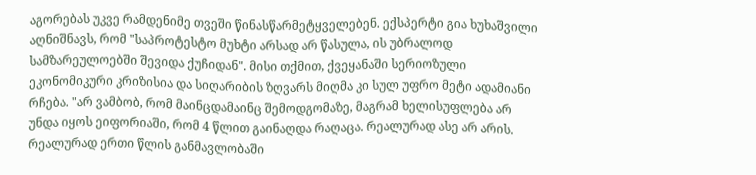აგორებას უკვე რამდენიმე თვეში წინასწარმეტყველებენ. ექსპერტი გია ხუხაშვილი აღნიშნავს, რომ "საპროტესტო მუხტი არსად არ წასულა, ის უბრალოდ სამზარეულოებში შევიდა ქუჩიდან". მისი თქმით, ქვეყანაში სერიოზული ეკონომიკური კრიზისია და სიღარიბის ზღვარს მიღმა კი სულ უფრო მეტი ადამიანი რჩება. "არ ვამბობ, რომ მაინცდამაინც შემოდგომაზე, მაგრამ ხელისუფლება არ უნდა იყოს ეიფორიაში, რომ 4 წლით გაინაღდა რაღაცა. რეალურად ასე არ არის. რეალურად ერთი წლის განმავლობაში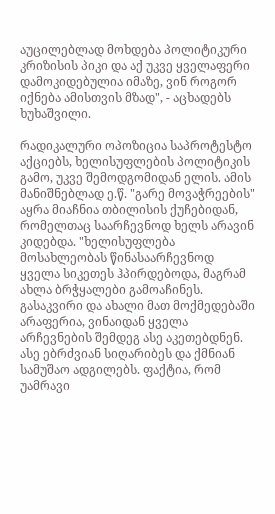აუცილებლად მოხდება პოლიტიკური კრიზისის პიკი და აქ უკვე ყველაფერი დამოკიდებულია იმაზე, ვინ როგორ იქნება ამისთვის მზად", - აცხადებს ხუხაშვილი.

რადიკალური ოპოზიცია საპროტესტო აქციებს, ხელისუფლების პოლიტიკის გამო, უკვე შემოდგომიდან ელის. ამის მანიშნებლად ე.წ. "გარე მოვაჭრეების" აყრა მიაჩნია თბილისის ქუჩებიდან, რომელთაც საარჩევნოდ ხელს არავინ კიდებდა. "ხელისუფლება მოსახლეობას წინასაარჩევნოდ ყველა სიკეთეს ჰპირდებოდა, მაგრამ ახლა ბრჭყალები გამოაჩინეს. გასაკვირი და ახალი მათ მოქმედებაში არაფერია, ვინაიდან ყველა არჩევნების შემდეგ ასე აკეთებდნენ. ასე ებრძვიან სიღარიბეს და ქმნიან სამუშაო ადგილებს. ფაქტია, რომ უამრავი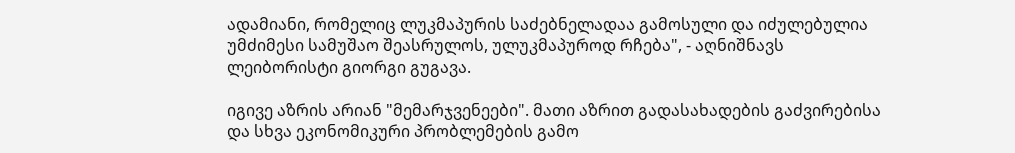ადამიანი, რომელიც ლუკმაპურის საძებნელადაა გამოსული და იძულებულია უმძიმესი სამუშაო შეასრულოს, ულუკმაპუროდ რჩება", - აღნიშნავს ლეიბორისტი გიორგი გუგავა.

იგივე აზრის არიან "მემარჯვენეები". მათი აზრით გადასახადების გაძვირებისა და სხვა ეკონომიკური პრობლემების გამო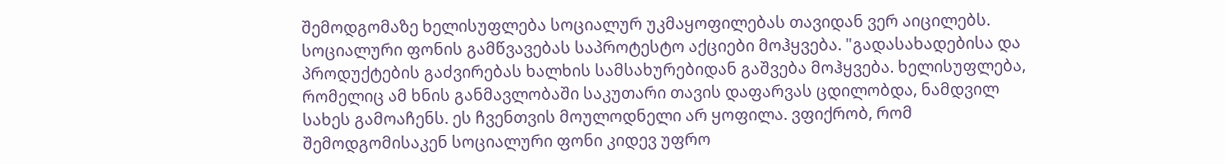შემოდგომაზე ხელისუფლება სოციალურ უკმაყოფილებას თავიდან ვერ აიცილებს. სოციალური ფონის გამწვავებას საპროტესტო აქციები მოჰყვება. "გადასახადებისა და პროდუქტების გაძვირებას ხალხის სამსახურებიდან გაშვება მოჰყვება. ხელისუფლება, რომელიც ამ ხნის განმავლობაში საკუთარი თავის დაფარვას ცდილობდა, ნამდვილ სახეს გამოაჩენს. ეს ჩვენთვის მოულოდნელი არ ყოფილა. ვფიქრობ, რომ შემოდგომისაკენ სოციალური ფონი კიდევ უფრო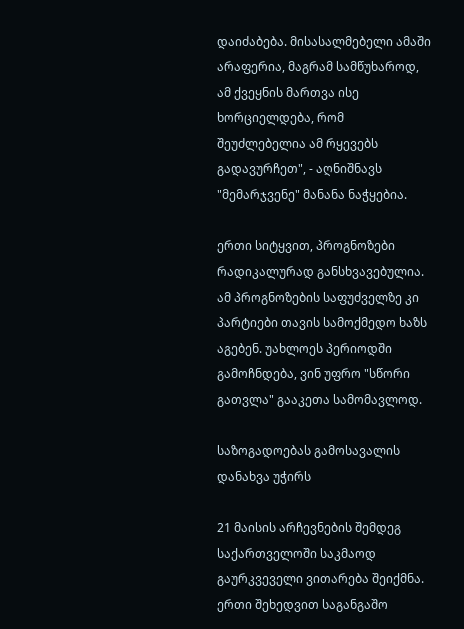დაიძაბება. მისასალმებელი ამაში არაფერია, მაგრამ სამწუხაროდ, ამ ქვეყნის მართვა ისე ხორციელდება, რომ შეუძლებელია ამ რყევებს გადავურჩეთ", - აღნიშნავს "მემარჯვენე" მანანა ნაჭყებია.

ერთი სიტყვით, პროგნოზები რადიკალურად განსხვავებულია. ამ პროგნოზების საფუძველზე კი პარტიები თავის სამოქმედო ხაზს აგებენ. უახლოეს პერიოდში გამოჩნდება, ვინ უფრო "სწორი გათვლა" გააკეთა სამომავლოდ.

საზოგადოებას გამოსავალის დანახვა უჭირს

21 მაისის არჩევნების შემდეგ საქართველოში საკმაოდ გაურკვეველი ვითარება შეიქმნა. ერთი შეხედვით საგანგაშო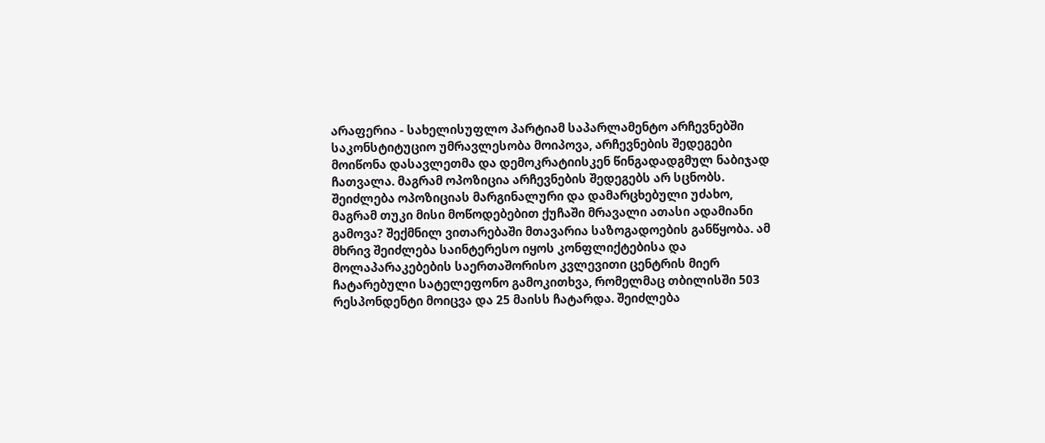არაფერია - სახელისუფლო პარტიამ საპარლამენტო არჩევნებში საკონსტიტუციო უმრავლესობა მოიპოვა, არჩევნების შედეგები მოიწონა დასავლეთმა და დემოკრატიისკენ წინგადადგმულ ნაბიჯად ჩათვალა. მაგრამ ოპოზიცია არჩევნების შედეგებს არ სცნობს. შეიძლება ოპოზიციას მარგინალური და დამარცხებული უძახო, მაგრამ თუკი მისი მოწოდებებით ქუჩაში მრავალი ათასი ადამიანი გამოვა? შექმნილ ვითარებაში მთავარია საზოგადოების განწყობა. ამ მხრივ შეიძლება საინტერესო იყოს კონფლიქტებისა და მოლაპარაკებების საერთაშორისო კვლევითი ცენტრის მიერ ჩატარებული სატელეფონო გამოკითხვა, რომელმაც თბილისში 503 რესპონდენტი მოიცვა და 25 მაისს ჩატარდა. შეიძლება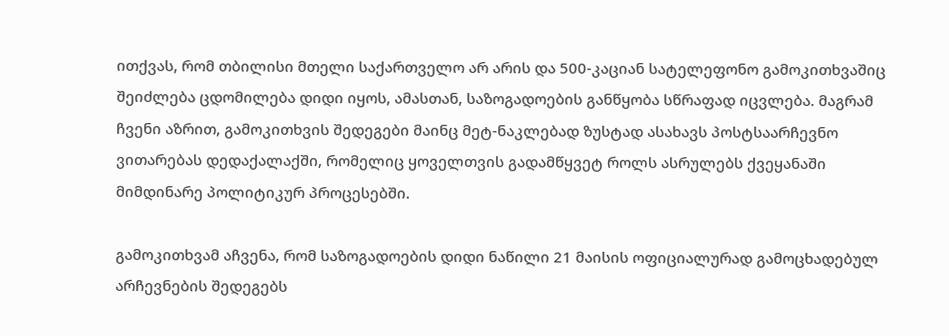ითქვას, რომ თბილისი მთელი საქართველო არ არის და 500-კაციან სატელეფონო გამოკითხვაშიც შეიძლება ცდომილება დიდი იყოს, ამასთან, საზოგადოების განწყობა სწრაფად იცვლება. მაგრამ ჩვენი აზრით, გამოკითხვის შედეგები მაინც მეტ-ნაკლებად ზუსტად ასახავს პოსტსაარჩევნო ვითარებას დედაქალაქში, რომელიც ყოველთვის გადამწყვეტ როლს ასრულებს ქვეყანაში მიმდინარე პოლიტიკურ პროცესებში.

გამოკითხვამ აჩვენა, რომ საზოგადოების დიდი ნაწილი 21 მაისის ოფიციალურად გამოცხადებულ არჩევნების შედეგებს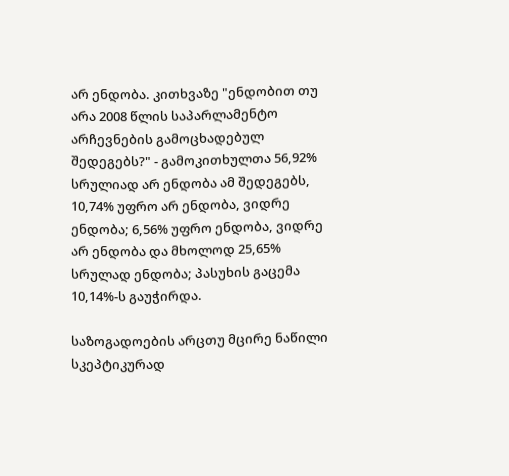არ ენდობა. კითხვაზე "ენდობით თუ არა 2008 წლის საპარლამენტო არჩევნების გამოცხადებულ შედეგებს?" - გამოკითხულთა 56,92% სრულიად არ ენდობა ამ შედეგებს, 10,74% უფრო არ ენდობა, ვიდრე ენდობა; 6,56% უფრო ენდობა, ვიდრე არ ენდობა და მხოლოდ 25,65% სრულად ენდობა; პასუხის გაცემა 10,14%-ს გაუჭირდა.

საზოგადოების არცთუ მცირე ნაწილი სკეპტიკურად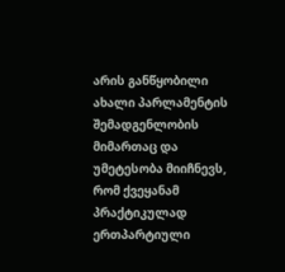არის განწყობილი ახალი პარლამენტის შემადგენლობის მიმართაც და უმეტესობა მიიჩნევს, რომ ქვეყანამ პრაქტიკულად ერთპარტიული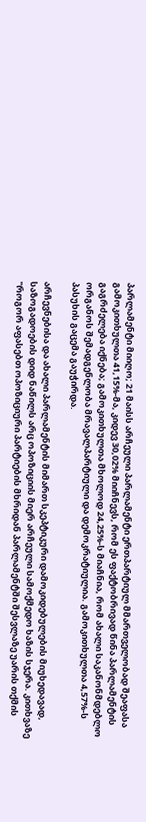პარლამენტი მიიღო; 21 მაისს არჩეული პარლამენტი ერთპარტიულ მმართველობად შეაფასა გამოკითხულთა 41,15%-მა, კიდევ 30,02% მიიჩნევს, რომ ეს ფაქტობრივად წინა პარლამენტის გაგრძელება იქნება; გამოკითხულთა მხოლოდ 24,25%-ს მიაჩნია, რომ ახალი საკანონმდებლო ორგანოს შემადგენლობა მრავალპარტიული და დემოკრატიულია. გამოკითხულთა 4,57%-ს პასუხის გაცემა გაუჭირდა.

არჩევნებისა და ახალი პარლამენტის მიმართ სკეპტიკური დამოკიდებულების მიუხედავად, საზოგადოების დიდ ნაწილს არც ოპოზიციის მიერ არჩეული სამოქმედო ხაზის სჯერა. კითხვაზე "როგორ აფასებთ ოპოზიციური პარტიების მხრიდან პარლამენტში შესვლაზე უარის თქმის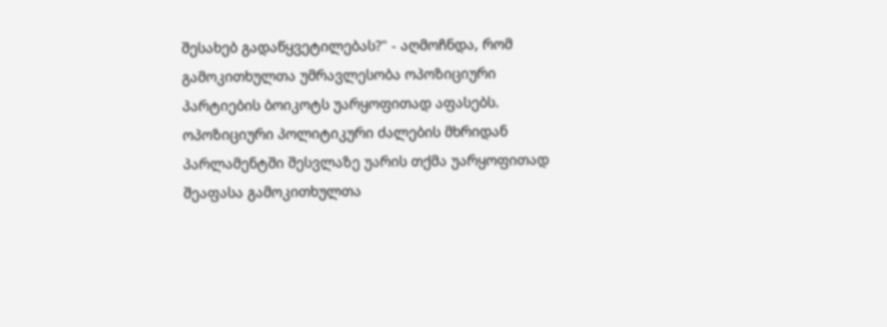შესახებ გადაწყვეტილებას?" - აღმოჩნდა, რომ გამოკითხულთა უმრავლესობა ოპოზიციური პარტიების ბოიკოტს უარყოფითად აფასებს. ოპოზიციური პოლიტიკური ძალების მხრიდან პარლამენტში შესვლაზე უარის თქმა უარყოფითად შეაფასა გამოკითხულთა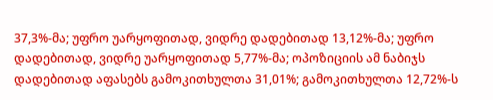37,3%-მა; უფრო უარყოფითად, ვიდრე დადებითად 13,12%-მა; უფრო დადებითად, ვიდრე უარყოფითად 5,77%-მა; ოპოზიციის ამ ნაბიჯს დადებითად აფასებს გამოკითხულთა 31,01%; გამოკითხულთა 12,72%-ს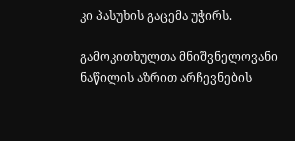კი პასუხის გაცემა უჭირს.

გამოკითხულთა მნიშვნელოვანი ნაწილის აზრით არჩევნების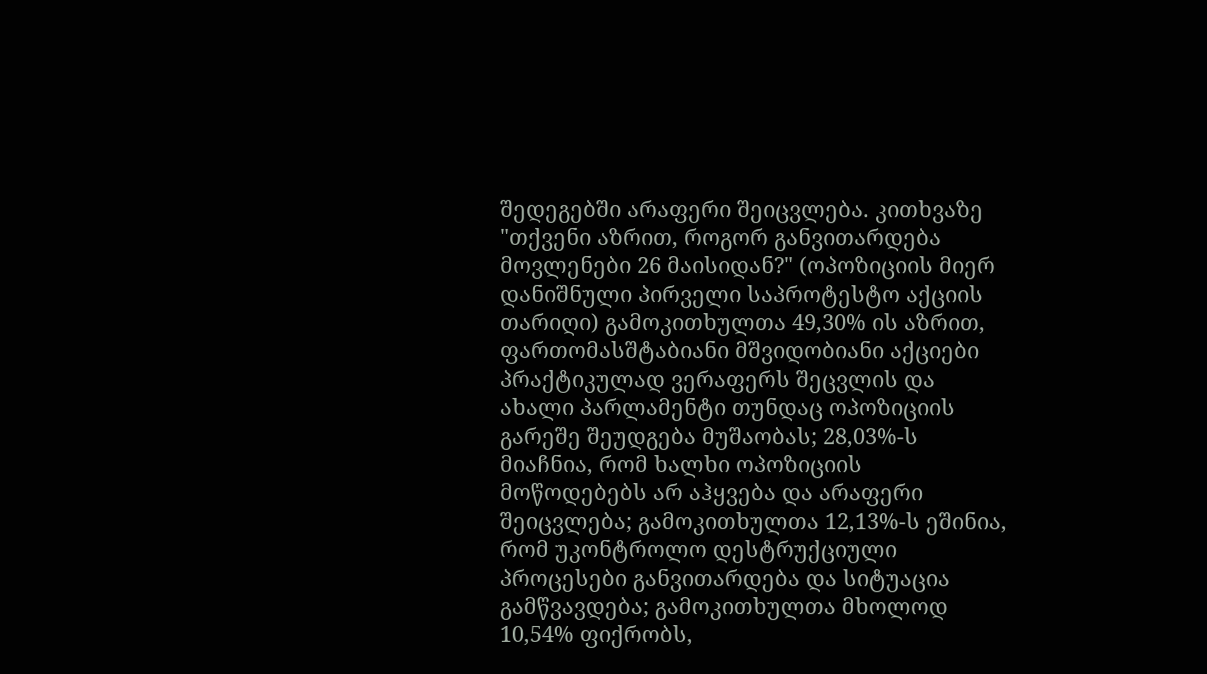შედეგებში არაფერი შეიცვლება. კითხვაზე "თქვენი აზრით, როგორ განვითარდება მოვლენები 26 მაისიდან?" (ოპოზიციის მიერ დანიშნული პირველი საპროტესტო აქციის თარიღი) გამოკითხულთა 49,30% ის აზრით, ფართომასშტაბიანი მშვიდობიანი აქციები პრაქტიკულად ვერაფერს შეცვლის და ახალი პარლამენტი თუნდაც ოპოზიციის გარეშე შეუდგება მუშაობას; 28,03%-ს მიაჩნია, რომ ხალხი ოპოზიციის მოწოდებებს არ აჰყვება და არაფერი შეიცვლება; გამოკითხულთა 12,13%-ს ეშინია, რომ უკონტროლო დესტრუქციული პროცესები განვითარდება და სიტუაცია გამწვავდება; გამოკითხულთა მხოლოდ 10,54% ფიქრობს,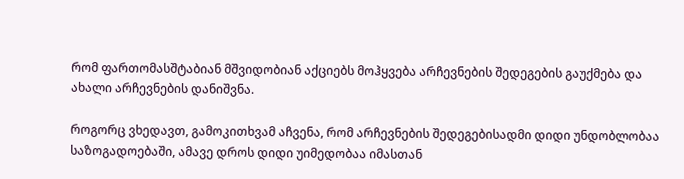რომ ფართომასშტაბიან მშვიდობიან აქციებს მოჰყვება არჩევნების შედეგების გაუქმება და ახალი არჩევნების დანიშვნა.

როგორც ვხედავთ, გამოკითხვამ აჩვენა, რომ არჩევნების შედეგებისადმი დიდი უნდობლობაა საზოგადოებაში, ამავე დროს დიდი უიმედობაა იმასთან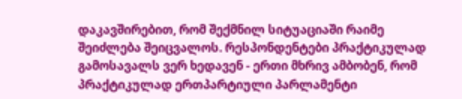დაკავშირებით, რომ შექმნილ სიტუაციაში რაიმე შეიძლება შეიცვალოს. რესპონდენტები პრაქტიკულად გამოსავალს ვერ ხედავენ - ერთი მხრივ ამბობენ, რომ პრაქტიკულად ერთპარტიული პარლამენტი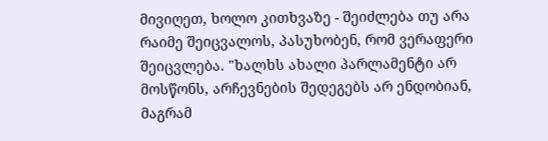მივიღეთ, ხოლო კითხვაზე - შეიძლება თუ არა რაიმე შეიცვალოს, პასუხობენ, რომ ვერაფერი შეიცვლება. "ხალხს ახალი პარლამენტი არ მოსწონს, არჩევნების შედეგებს არ ენდობიან, მაგრამ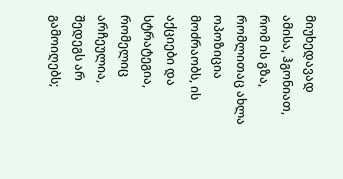მიუხედავად ამისა, ჰგონიათ, რომ ის გზა, რომლითაც ახლა ოპოზიცია მოძრაობს, ის აქციები და სტრატეგია, რომელიც არჩეულია, შედეგს არ გამოიღებს;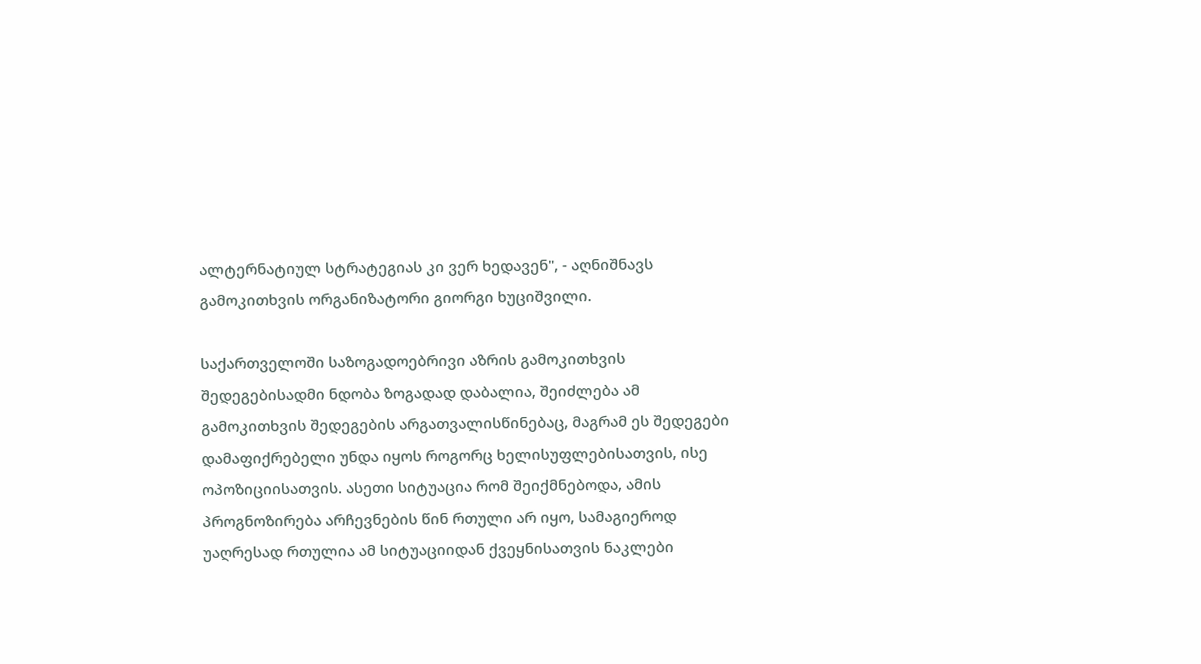ალტერნატიულ სტრატეგიას კი ვერ ხედავენ", - აღნიშნავს გამოკითხვის ორგანიზატორი გიორგი ხუციშვილი.

საქართველოში საზოგადოებრივი აზრის გამოკითხვის შედეგებისადმი ნდობა ზოგადად დაბალია, შეიძლება ამ გამოკითხვის შედეგების არგათვალისწინებაც, მაგრამ ეს შედეგები დამაფიქრებელი უნდა იყოს როგორც ხელისუფლებისათვის, ისე ოპოზიციისათვის. ასეთი სიტუაცია რომ შეიქმნებოდა, ამის პროგნოზირება არჩევნების წინ რთული არ იყო, სამაგიეროდ უაღრესად რთულია ამ სიტუაციიდან ქვეყნისათვის ნაკლები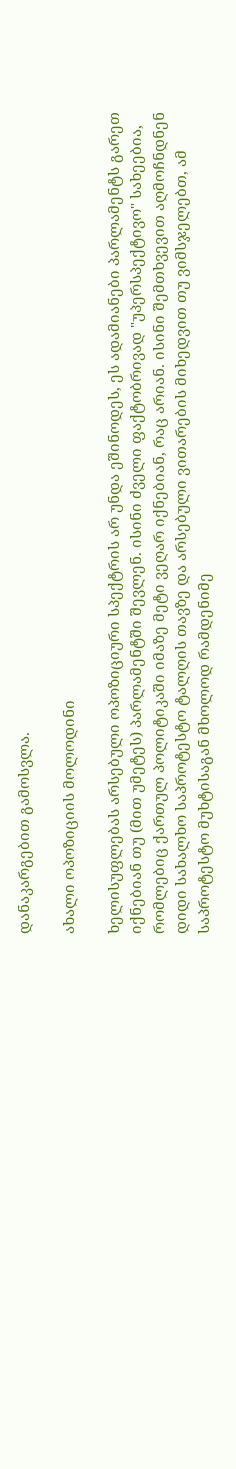დანაკარგებით გამოსვლა.

ახალი ოპოზიციის მოლოდინი

ხელისუფლებას არსებული ოპოზიციური სპექტრის არ უნდა ეშინოდეს, ეს ადამიანები პარლამენტს გარეთ იქნებიან თუ (მით უმეტეს) პარლამენტში შევლენ. ისინი ძველი ფაქტობრივად "უპერსპექტივო" სახეებია, რომლებიც ქართულ პოლიტიკაში იმაზე მეტი ვეღარ იქნებიან, რაც არიან. ისინი შემთხვევით აღმოჩნდნენ დიდი სახალხო საპროტესტო ტალღის თავზე და არსებული ვითარების მიხედვით თუ ვიმსჯელებთ, ამ საპროტესტო მუხტისაგან მხოლოდ რამდენიმე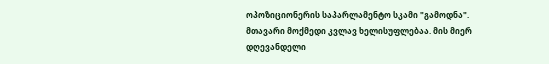ოპოზიციონერის საპარლამენტო სკამი "გამოდნა".
მთავარი მოქმედი კვლავ ხელისუფლებაა. მის მიერ დღევანდელი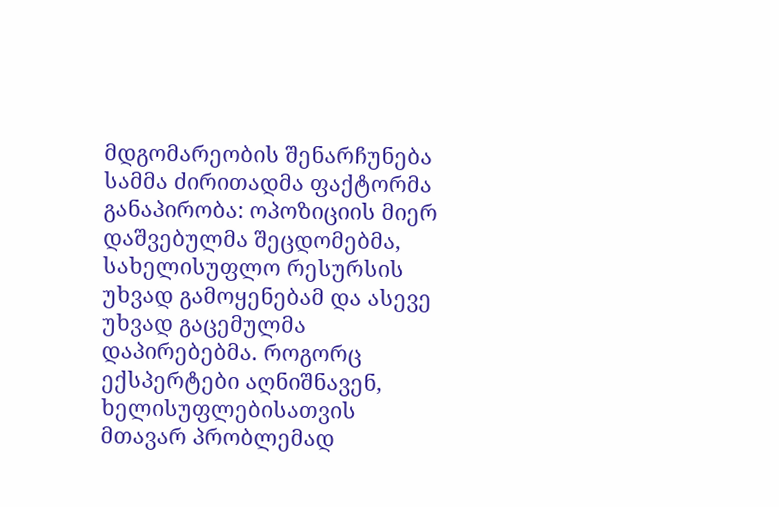მდგომარეობის შენარჩუნება სამმა ძირითადმა ფაქტორმა განაპირობა: ოპოზიციის მიერ დაშვებულმა შეცდომებმა, სახელისუფლო რესურსის უხვად გამოყენებამ და ასევე უხვად გაცემულმა დაპირებებმა. როგორც ექსპერტები აღნიშნავენ, ხელისუფლებისათვის მთავარ პრობლემად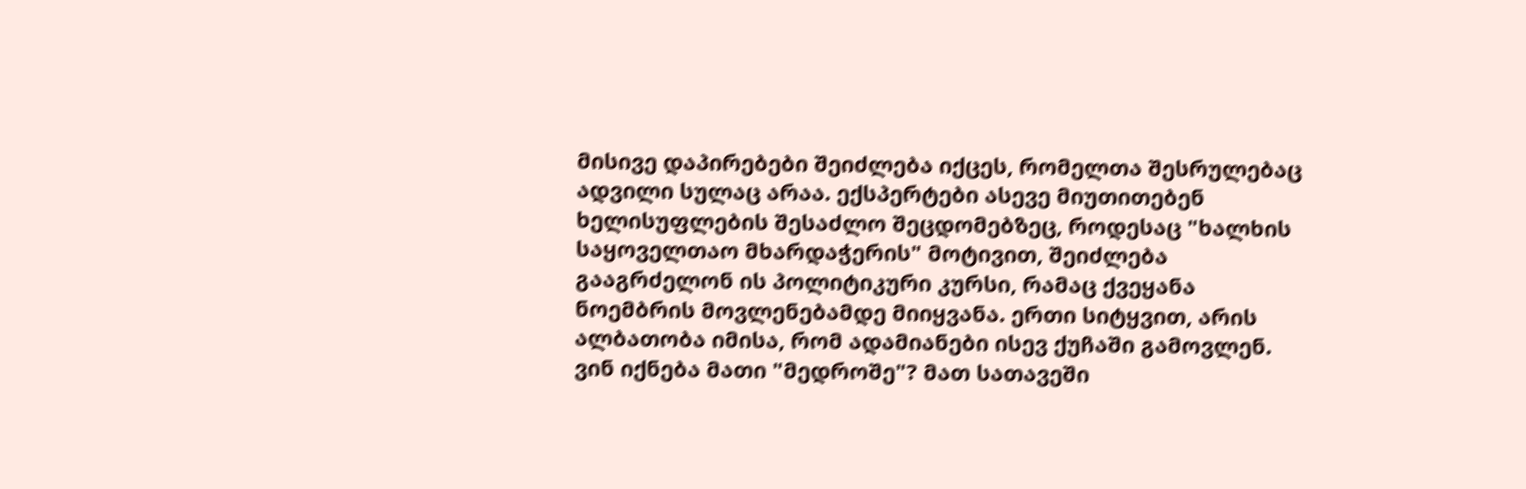მისივე დაპირებები შეიძლება იქცეს, რომელთა შესრულებაც ადვილი სულაც არაა. ექსპერტები ასევე მიუთითებენ ხელისუფლების შესაძლო შეცდომებზეც, როდესაც "ხალხის საყოველთაო მხარდაჭერის" მოტივით, შეიძლება გააგრძელონ ის პოლიტიკური კურსი, რამაც ქვეყანა ნოემბრის მოვლენებამდე მიიყვანა. ერთი სიტყვით, არის ალბათობა იმისა, რომ ადამიანები ისევ ქუჩაში გამოვლენ. ვინ იქნება მათი "მედროშე"? მათ სათავეში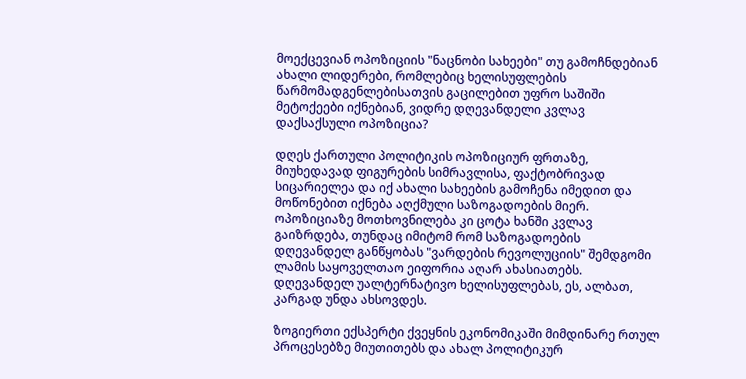მოექცევიან ოპოზიციის "ნაცნობი სახეები" თუ გამოჩნდებიან ახალი ლიდერები, რომლებიც ხელისუფლების წარმომადგენლებისათვის გაცილებით უფრო საშიში მეტოქეები იქნებიან, ვიდრე დღევანდელი კვლავ დაქსაქსული ოპოზიცია?

დღეს ქართული პოლიტიკის ოპოზიციურ ფრთაზე, მიუხედავად ფიგურების სიმრავლისა, ფაქტობრივად სიცარიელეა და იქ ახალი სახეების გამოჩენა იმედით და მოწონებით იქნება აღქმული საზოგადოების მიერ. ოპოზიციაზე მოთხოვნილება კი ცოტა ხანში კვლავ გაიზრდება, თუნდაც იმიტომ რომ საზოგადოების დღევანდელ განწყობას "ვარდების რევოლუციის" შემდგომი ლამის საყოველთაო ეიფორია აღარ ახასიათებს. დღევანდელ უალტერნატივო ხელისუფლებას, ეს, ალბათ, კარგად უნდა ახსოვდეს.

ზოგიერთი ექსპერტი ქვეყნის ეკონომიკაში მიმდინარე რთულ პროცესებზე მიუთითებს და ახალ პოლიტიკურ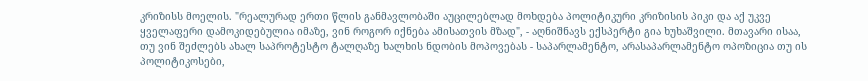კრიზისს მოელის. "რეალურად ერთი წლის განმავლობაში აუცილებლად მოხდება პოლიტიკური კრიზისის პიკი და აქ უკვე ყველაფერი დამოკიდებულია იმაზე, ვინ როგორ იქნება ამისათვის მზად", - აღნიშნავს ექსპერტი გია ხუხაშვილი. მთავარი ისაა, თუ ვინ შეძლებს ახალ საპროტესტო ტალღაზე ხალხის ნდობის მოპოვებას - საპარლამენტო, არასაპარლამენტო ოპოზიცია თუ ის პოლიტიკოსები,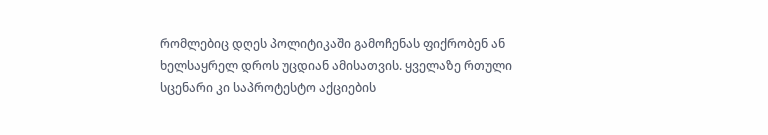რომლებიც დღეს პოლიტიკაში გამოჩენას ფიქრობენ ან ხელსაყრელ დროს უცდიან ამისათვის. ყველაზე რთული სცენარი კი საპროტესტო აქციების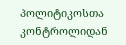პოლიტიკოსთა კონტროლიდან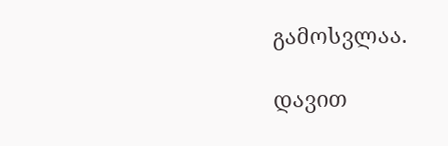გამოსვლაა.

დავით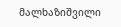მალხაზიშვილი